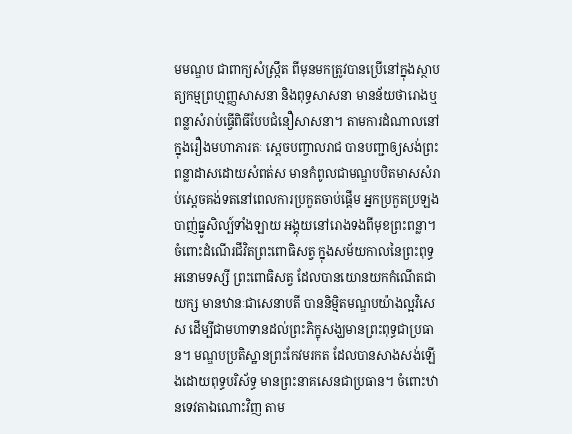មមណ្ឌប ជាពាក្យសំស្ក្រឹត ពីមុនមកត្រូវបានប្រើនៅក្នុងស្ថាបត្យកម្មព្រហ្មញ្ញសាសនា និងពុទ្ធសាសនា មានន័យថារោងឬពន្លាសំរាប់ធ្វើពិធីបែបជំនឿសាសនា។ តាមការដំណាលនៅក្នុងរឿងមហាភារតៈ ស្តេចបញ្ចាលរាជ បានបញ្ជាឲ្យសង់ព្រះពន្លាដាសដោយសំពត់ស មានកំពូលជាមណ្ឌបបិតមាសសំរាប់ស្តេចគង់ទតនៅពេលការប្រកួតចាប់ផ្តើម អ្នកប្រកួតប្រឡងបាញ់ធ្នូសិល្ប៍ទាំងឡាយ អង្គុយនៅរោងទងពីមុខព្រះពន្លា។ ចំពោះដំណើរជីវិតព្រះពោធិសត្វ ក្នុងសម័យកាលនៃព្រះពុទ្ធអនោមទស្សី ព្រះពោធិសត្វ ដែលបានយោនយកកំណើតជាយក្ស មានឋានៈជាសេនាបតី បាននិម្មិតមណ្ឌបយ៉ាងល្អវិសេស ដើម្បីជាមហាទានដល់ព្រះភិក្ខុសង្ឃមានព្រះពុទ្ធជាប្រធាន។ មណ្ឌបប្រតិស្ឋានព្រះកែវមរកត ដែលបានសាងសង់ឡើងដោយពុទ្ធបរិស័ទ្ធ មានព្រះនាគសេនជាប្រធាន។ ចំពោះឋានទេវតាឯណោះវិញ តាម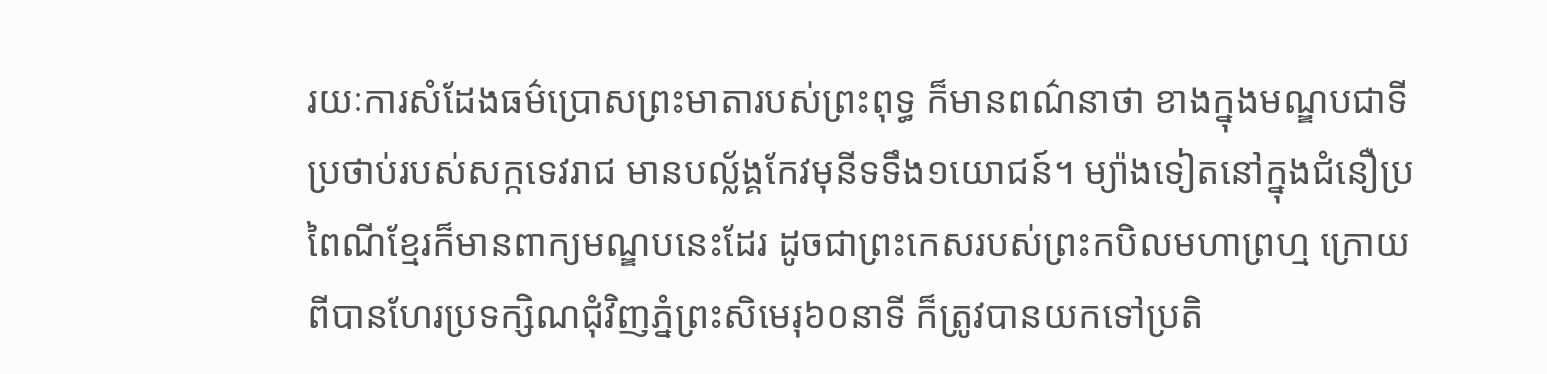រយៈការសំដែងធម៌ប្រោសព្រះមាតារបស់ព្រះពុទ្ធ ក៏មានពណ៌នាថា ខាងក្នុងមណ្ឌបជាទីប្រថាប់របស់សក្កទេវរាជ មានបល្ល័ង្គកែវមុនីទទឹង១យោជន៍។ ម្យ៉ាងទៀតនៅក្នុងជំនឿប្រពៃណីខ្មែរក៏មានពាក្យមណ្ឌបនេះដែរ ដូចជាព្រះកេសរបស់ព្រះកបិលមហាព្រហ្ម ក្រោយពីបានហែរប្រទក្សិណជុំវិញភ្នំព្រះសិមេរុ៦០នាទី ក៏ត្រូវបានយកទៅប្រតិ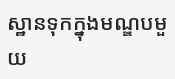ស្ឋានទុកក្នុងមណ្ឌបមួយ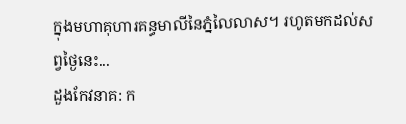ក្នុងមហាគុហារគន្ធមាលីនៃភ្នំលៃលាស។ រហូតមកដល់សព្វថ្ងៃនេះ...
ដួងកែវនាគ: ក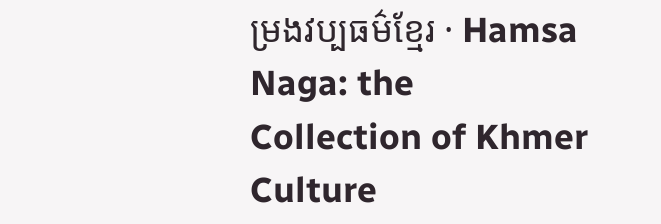ម្រងវប្បធម៌ខ្មែរ · Hamsa Naga: the Collection of Khmer Culture